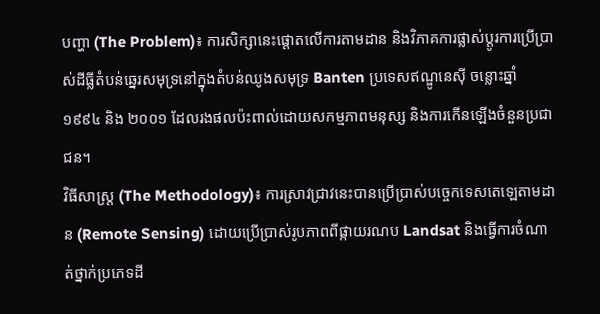បញ្ហា (The Problem)៖ ការសិក្សានេះផ្តោតលើការតាមដាន និងវិភាគការផ្លាស់ប្តូរការប្រើប្រាស់ដីធ្លីតំបន់ឆ្នេរសមុទ្រនៅក្នុងតំបន់ឈូងសមុទ្រ Banten ប្រទេសឥណ្ឌូនេស៊ី ចន្លោះឆ្នាំ ១៩៩៤ និង ២០០១ ដែលរងផលប៉ះពាល់ដោយសកម្មភាពមនុស្ស និងការកើនឡើងចំនួនប្រជាជន។
វិធីសាស្ត្រ (The Methodology)៖ ការស្រាវជ្រាវនេះបានប្រើប្រាស់បច្ចេកទេសតេឡេតាមដាន (Remote Sensing) ដោយប្រើប្រាស់រូបភាពពីផ្កាយរណប Landsat និងធ្វើការចំណាត់ថ្នាក់ប្រភេទដី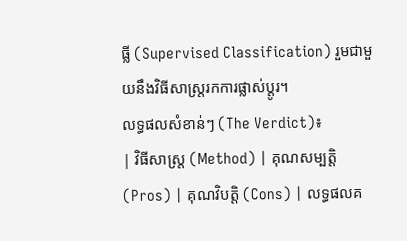ធ្លី (Supervised Classification) រួមជាមួយនឹងវិធីសាស្ត្ររកការផ្លាស់ប្តូរ។
លទ្ធផលសំខាន់ៗ (The Verdict)៖
| វិធីសាស្ត្រ (Method) | គុណសម្បត្តិ (Pros) | គុណវិបត្តិ (Cons) | លទ្ធផលគ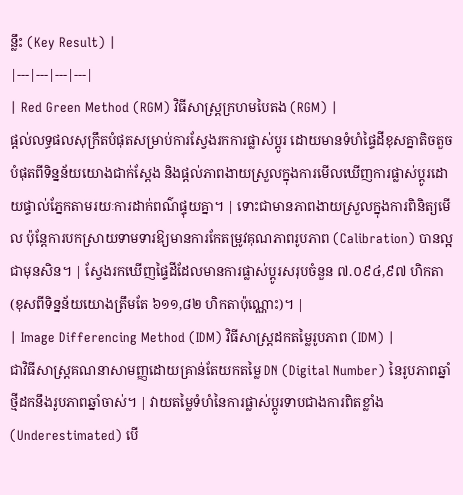ន្លឹះ (Key Result) |
|---|---|---|---|
| Red Green Method (RGM) វិធីសាស្ត្រក្រហមបៃតង (RGM) |
ផ្តល់លទ្ធផលសុក្រឹតបំផុតសម្រាប់ការស្វែងរកការផ្លាស់ប្តូរ ដោយមានទំហំផ្ទៃដីខុសគ្នាតិចតួចបំផុតពីទិន្នន័យយោងជាក់ស្តែង និងផ្តល់ភាពងាយស្រួលក្នុងការមើលឃើញការផ្លាស់ប្តូរដោយផ្ទាល់ភ្នែកតាមរយៈការដាក់ពណ៌ផ្ទុយគ្នា។ | ទោះជាមានភាពងាយស្រួលក្នុងការពិនិត្យមើល ប៉ុន្តែការបកស្រាយទាមទារឱ្យមានការកែតម្រូវគុណភាពរូបភាព (Calibration) បានល្អជាមុនសិន។ | ស្វែងរកឃើញផ្ទៃដីដែលមានការផ្លាស់ប្តូរសរុបចំនួន ៧.០៩៤,៩៧ ហិកតា (ខុសពីទិន្នន័យយោងត្រឹមតែ ៦១១,៨២ ហិកតាប៉ុណ្ណោះ)។ |
| Image Differencing Method (IDM) វិធីសាស្ត្រដកតម្លៃរូបភាព (IDM) |
ជាវិធីសាស្រ្តគណនាសាមញ្ញដោយគ្រាន់តែយកតម្លៃ DN (Digital Number) នៃរូបភាពឆ្នាំថ្មីដកនឹងរូបភាពឆ្នាំចាស់។ | វាយតម្លៃទំហំនៃការផ្លាស់ប្តូរទាបជាងការពិតខ្លាំង (Underestimated) បើ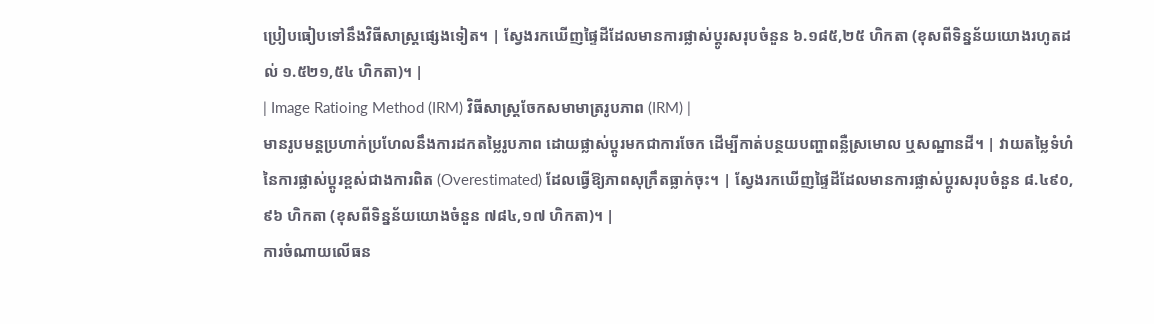ប្រៀបធៀបទៅនឹងវិធីសាស្ត្រផ្សេងទៀត។ | ស្វែងរកឃើញផ្ទៃដីដែលមានការផ្លាស់ប្តូរសរុបចំនួន ៦.១៨៥,២៥ ហិកតា (ខុសពីទិន្នន័យយោងរហូតដល់ ១.៥២១,៥៤ ហិកតា)។ |
| Image Ratioing Method (IRM) វិធីសាស្ត្រចែកសមាមាត្ររូបភាព (IRM) |
មានរូបមន្តប្រហាក់ប្រហែលនឹងការដកតម្លៃរូបភាព ដោយផ្លាស់ប្តូរមកជាការចែក ដើម្បីកាត់បន្ថយបញ្ហាពន្លឺស្រមោល ឬសណ្ឋានដី។ | វាយតម្លៃទំហំនៃការផ្លាស់ប្តូរខ្ពស់ជាងការពិត (Overestimated) ដែលធ្វើឱ្យភាពសុក្រឹតធ្លាក់ចុះ។ | ស្វែងរកឃើញផ្ទៃដីដែលមានការផ្លាស់ប្តូរសរុបចំនួន ៨.៤៩០,៩៦ ហិកតា (ខុសពីទិន្នន័យយោងចំនួន ៧៨៤,១៧ ហិកតា)។ |
ការចំណាយលើធន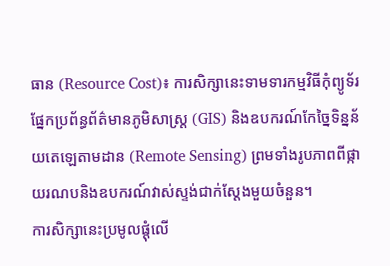ធាន (Resource Cost)៖ ការសិក្សានេះទាមទារកម្មវិធីកុំព្យូទ័រផ្នែកប្រព័ន្ធព័ត៌មានភូមិសាស្ត្រ (GIS) និងឧបករណ៍កែច្នៃទិន្នន័យតេឡេតាមដាន (Remote Sensing) ព្រមទាំងរូបភាពពីផ្កាយរណបនិងឧបករណ៍វាស់ស្ទង់ជាក់ស្តែងមួយចំនួន។
ការសិក្សានេះប្រមូលផ្តុំលើ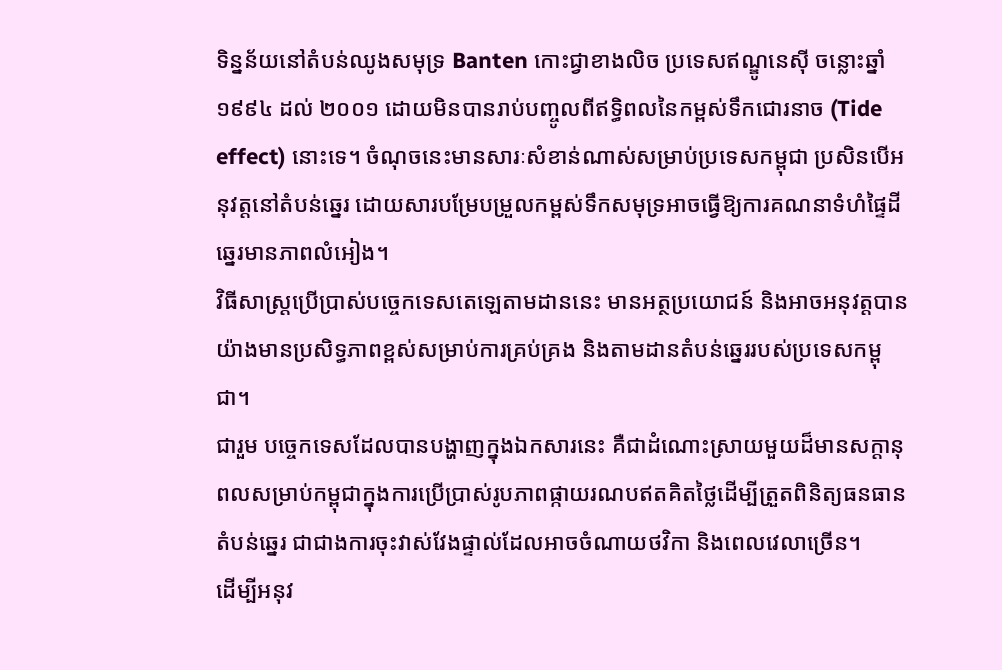ទិន្នន័យនៅតំបន់ឈូងសមុទ្រ Banten កោះជ្វាខាងលិច ប្រទេសឥណ្ឌូនេស៊ី ចន្លោះឆ្នាំ ១៩៩៤ ដល់ ២០០១ ដោយមិនបានរាប់បញ្ចូលពីឥទ្ធិពលនៃកម្ពស់ទឹកជោរនាច (Tide effect) នោះទេ។ ចំណុចនេះមានសារៈសំខាន់ណាស់សម្រាប់ប្រទេសកម្ពុជា ប្រសិនបើអនុវត្តនៅតំបន់ឆ្នេរ ដោយសារបម្រែបម្រួលកម្ពស់ទឹកសមុទ្រអាចធ្វើឱ្យការគណនាទំហំផ្ទៃដីឆ្នេរមានភាពលំអៀង។
វិធីសាស្រ្តប្រើប្រាស់បច្ចេកទេសតេឡេតាមដាននេះ មានអត្ថប្រយោជន៍ និងអាចអនុវត្តបានយ៉ាងមានប្រសិទ្ធភាពខ្ពស់សម្រាប់ការគ្រប់គ្រង និងតាមដានតំបន់ឆ្នេររបស់ប្រទេសកម្ពុជា។
ជារួម បច្ចេកទេសដែលបានបង្ហាញក្នុងឯកសារនេះ គឺជាដំណោះស្រាយមួយដ៏មានសក្តានុពលសម្រាប់កម្ពុជាក្នុងការប្រើប្រាស់រូបភាពផ្កាយរណបឥតគិតថ្លៃដើម្បីត្រួតពិនិត្យធនធានតំបន់ឆ្នេរ ជាជាងការចុះវាស់វែងផ្ទាល់ដែលអាចចំណាយថវិកា និងពេលវេលាច្រើន។
ដើម្បីអនុវ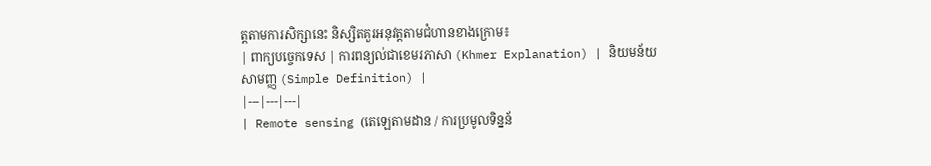ត្តតាមការសិក្សានេះ និស្សិតគួរអនុវត្តតាមជំហានខាងក្រោម៖
| ពាក្យបច្ចេកទេស | ការពន្យល់ជាខេមរភាសា (Khmer Explanation) | និយមន័យសាមញ្ញ (Simple Definition) |
|---|---|---|
| Remote sensing (តេឡេតាមដាន / ការប្រមូលទិន្នន័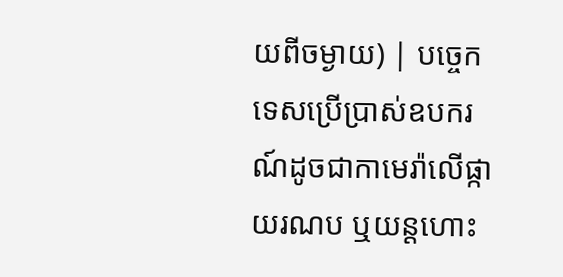យពីចម្ងាយ) | បច្ចេកទេសប្រើប្រាស់ឧបករណ៍ដូចជាកាមេរ៉ាលើផ្កាយរណប ឬយន្តហោះ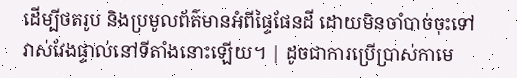ដើម្បីថតរូប និងប្រមូលព័ត៌មានអំពីផ្ទៃផែនដី ដោយមិនចាំបាច់ចុះទៅវាស់វែងផ្ទាល់នៅទីតាំងនោះឡើយ។ | ដូចជាការប្រើប្រាស់កាមេ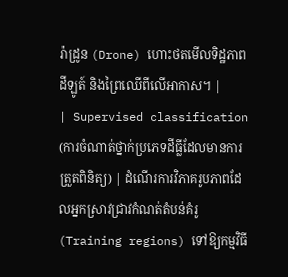រ៉ាដ្រូន (Drone) ហោះថតមើលទិដ្ឋភាពដីឡូត៍ និងព្រៃឈើពីលើអាកាស។ |
| Supervised classification (ការចំណាត់ថ្នាក់ប្រភេទដីធ្លីដែលមានការត្រួតពិនិត្យ) | ដំណើរការវិភាគរូបភាពដែលអ្នកស្រាវជ្រាវកំណត់តំបន់គំរូ (Training regions) ទៅឱ្យកម្មវិធី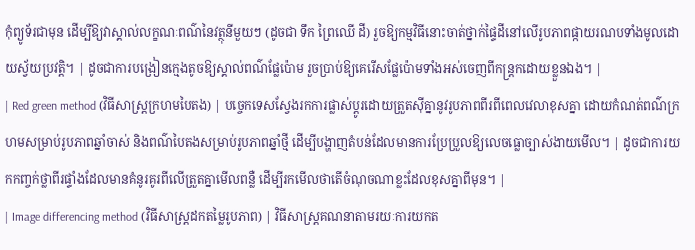កុំព្យូទ័រជាមុន ដើម្បីឱ្យវាស្គាល់លក្ខណៈពណ៌នៃវត្ថុនីមួយៗ (ដូចជា ទឹក ព្រៃឈើ ដី) រួចឱ្យកម្មវិធីនោះចាត់ថ្នាក់ផ្ទៃដីនៅលើរូបភាពផ្កាយរណបទាំងមូលដោយស្វ័យប្រវត្តិ។ | ដូចជាការបង្រៀនក្មេងតូចឱ្យស្គាល់ពណ៌ផ្លែប៉ោម រួចប្រាប់ឱ្យគេរើសផ្លែប៉ោមទាំងអស់ចេញពីកន្ត្រកដោយខ្លួនឯង។ |
| Red green method (វិធីសាស្ត្រក្រហមបៃតង) | បច្ចេកទេសស្វែងរកការផ្លាស់ប្តូរដោយត្រួតស៊ីគ្នានូវរូបភាពពីរពីពេលវេលាខុសគ្នា ដោយកំណត់ពណ៌ក្រហមសម្រាប់រូបភាពឆ្នាំចាស់ និងពណ៌បៃតងសម្រាប់រូបភាពឆ្នាំថ្មី ដើម្បីបង្ហាញតំបន់ដែលមានការប្រែប្រួលឱ្យលេចធ្លោច្បាស់ងាយមើល។ | ដូចជាការយកកញ្ចក់ថ្លាពីរផ្ទាំងដែលមានគំនូរគូរពីលើត្រួតគ្នាមើលពន្លឺ ដើម្បីរកមើលថាតើចំណុចណាខ្លះដែលខុសគ្នាពីមុន។ |
| Image differencing method (វិធីសាស្ត្រដកតម្លៃរូបភាព) | វិធីសាស្ត្រគណនាតាមរយៈការយកត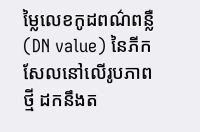ម្លៃលេខកូដពណ៌ពន្លឺ (DN value) នៃភីកសែលនៅលើរូបភាពថ្មី ដកនឹងត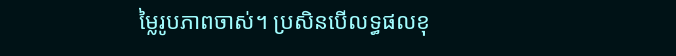ម្លៃរូបភាពចាស់។ ប្រសិនបើលទ្ធផលខុ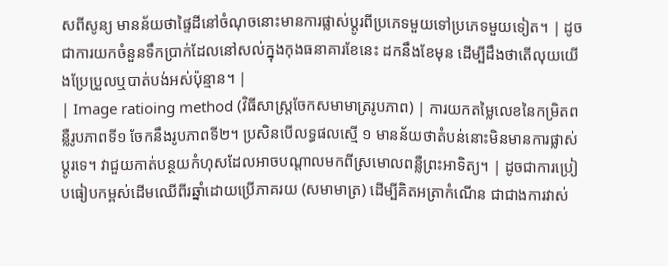សពីសូន្យ មានន័យថាផ្ទៃដីនៅចំណុចនោះមានការផ្លាស់ប្តូរពីប្រភេទមួយទៅប្រភេទមួយទៀត។ | ដូចជាការយកចំនួនទឹកប្រាក់ដែលនៅសល់ក្នុងកុងធនាគារខែនេះ ដកនឹងខែមុន ដើម្បីដឹងថាតើលុយយើងប្រែប្រួលឬបាត់បង់អស់ប៉ុន្មាន។ |
| Image ratioing method (វិធីសាស្ត្រចែកសមាមាត្ររូបភាព) | ការយកតម្លៃលេខនៃកម្រិតពន្លឺរូបភាពទី១ ចែកនឹងរូបភាពទី២។ ប្រសិនបើលទ្ធផលស្មើ ១ មានន័យថាតំបន់នោះមិនមានការផ្លាស់ប្តូរទេ។ វាជួយកាត់បន្ថយកំហុសដែលអាចបណ្តាលមកពីស្រមោលពន្លឺព្រះអាទិត្យ។ | ដូចជាការប្រៀបធៀបកម្ពស់ដើមឈើពីរឆ្នាំដោយប្រើភាគរយ (សមាមាត្រ) ដើម្បីគិតអត្រាកំណើន ជាជាងការវាស់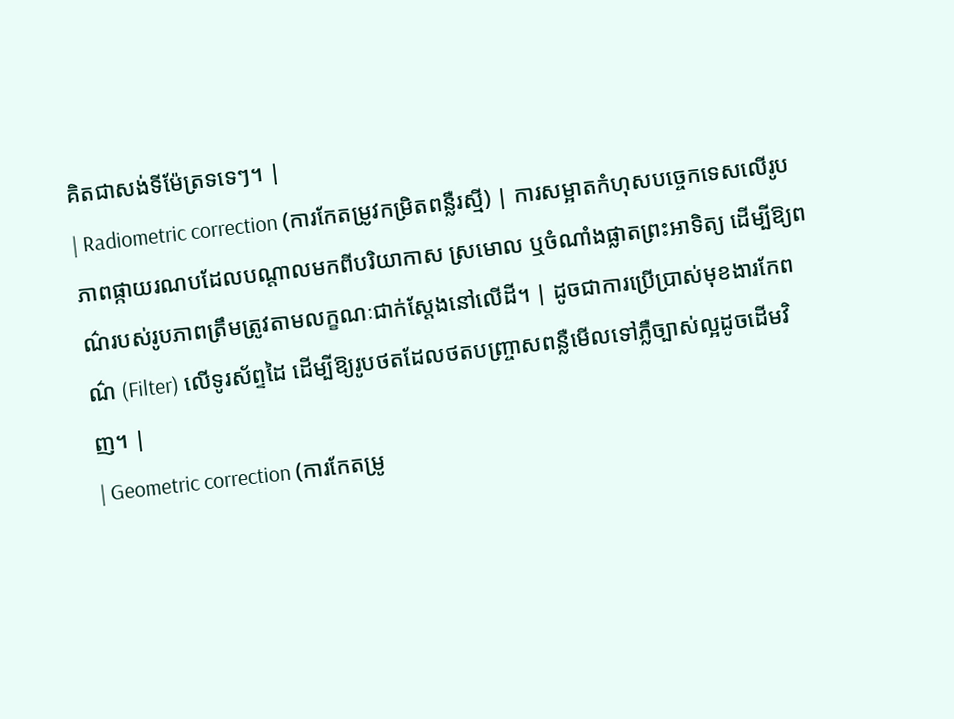គិតជាសង់ទីម៉ែត្រទទេៗ។ |
| Radiometric correction (ការកែតម្រូវកម្រិតពន្លឺរស្មី) | ការសម្អាតកំហុសបច្ចេកទេសលើរូបភាពផ្កាយរណបដែលបណ្តាលមកពីបរិយាកាស ស្រមោល ឬចំណាំងផ្លាតព្រះអាទិត្យ ដើម្បីឱ្យពណ៌របស់រូបភាពត្រឹមត្រូវតាមលក្ខណៈជាក់ស្តែងនៅលើដី។ | ដូចជាការប្រើប្រាស់មុខងារកែពណ៌ (Filter) លើទូរស័ព្ទដៃ ដើម្បីឱ្យរូបថតដែលថតបញ្ច្រាសពន្លឺមើលទៅភ្លឺច្បាស់ល្អដូចដើមវិញ។ |
| Geometric correction (ការកែតម្រូ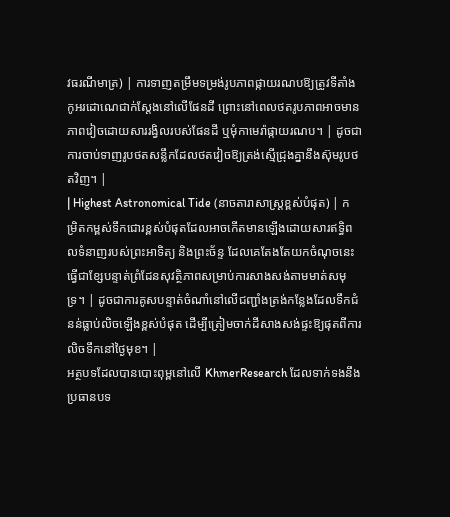វធរណីមាត្រ) | ការទាញតម្រឹមទម្រង់រូបភាពផ្កាយរណបឱ្យត្រូវទីតាំងកូអរដោណេជាក់ស្តែងនៅលើផែនដី ព្រោះនៅពេលថតរូបភាពអាចមានភាពវៀចដោយសាររង្វិលរបស់ផែនដី ឬមុំកាមេរ៉ាផ្កាយរណប។ | ដូចជាការចាប់ទាញរូបថតសន្លឹកដែលថតវៀចឱ្យត្រង់ស្មើជ្រុងគ្នានឹងស៊ុមរូបថតវិញ។ |
| Highest Astronomical Tide (នាចតារាសាស្ត្រខ្ពស់បំផុត) | កម្រិតកម្ពស់ទឹកជោរខ្ពស់បំផុតដែលអាចកើតមានឡើងដោយសារឥទ្ធិពលទំនាញរបស់ព្រះអាទិត្យ និងព្រះច័ន្ទ ដែលគេតែងតែយកចំណុចនេះធ្វើជាខ្សែបន្ទាត់ព្រំដែនសុវត្ថិភាពសម្រាប់ការសាងសង់តាមមាត់សមុទ្រ។ | ដូចជាការគូសបន្ទាត់ចំណាំនៅលើជញ្ជាំងត្រង់កន្លែងដែលទឹកជំនន់ធ្លាប់លិចឡើងខ្ពស់បំផុត ដើម្បីត្រៀមចាក់ដីសាងសង់ផ្ទះឱ្យផុតពីការលិចទឹកនៅថ្ងៃមុខ។ |
អត្ថបទដែលបានបោះពុម្ពនៅលើ KhmerResearch ដែលទាក់ទងនឹងប្រធានបទ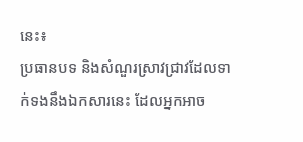នេះ៖
ប្រធានបទ និងសំណួរស្រាវជ្រាវដែលទាក់ទងនឹងឯកសារនេះ ដែលអ្នកអាច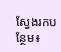ស្វែងរកបន្ថែម៖